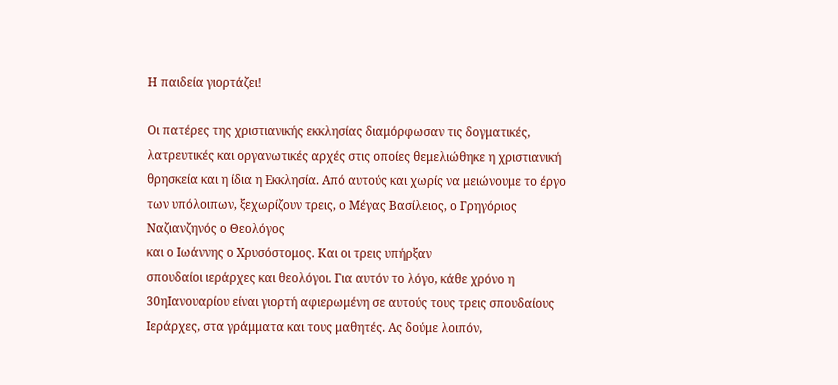Η παιδεία γιορτάζει!

Οι πατέρες της χριστιανικής εκκλησίας διαμόρφωσαν τις δογματικές,
λατρευτικές και οργανωτικές αρχές στις οποίες θεμελιώθηκε η χριστιανική
θρησκεία και η ίδια η Εκκλησία. Από αυτούς και χωρίς να μειώνουμε το έργο
των υπόλοιπων, ξεχωρίζουν τρεις, ο Μέγας Βασίλειος, ο Γρηγόριος
Ναζιανζηνός ο Θεολόγος
και ο Ιωάννης ο Χρυσόστομος. Και οι τρεις υπήρξαν
σπουδαίοι ιεράρχες και θεολόγοι. Για αυτόν το λόγο, κάθε χρόνο η
30ηΙανουαρίου είναι γιορτή αφιερωμένη σε αυτούς τους τρεις σπουδαίους
Ιεράρχες, στα γράμματα και τους μαθητές. Ας δούμε λοιπόν,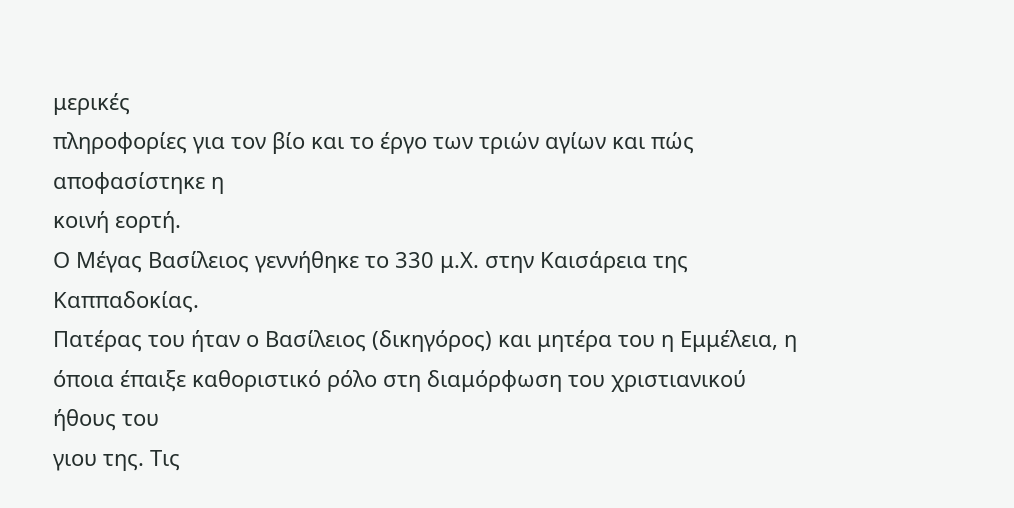μερικές
πληροφορίες για τον βίο και το έργο των τριών αγίων και πώς αποφασίστηκε η
κοινή εορτή.
Ο Μέγας Βασίλειος γεννήθηκε το 330 μ.Χ. στην Καισάρεια της Καππαδοκίας.
Πατέρας του ήταν ο Βασίλειος (δικηγόρος) και μητέρα του η Εμμέλεια, η
όποια έπαιξε καθοριστικό ρόλο στη διαμόρφωση του χριστιανικού ήθους του
γιου της. Τις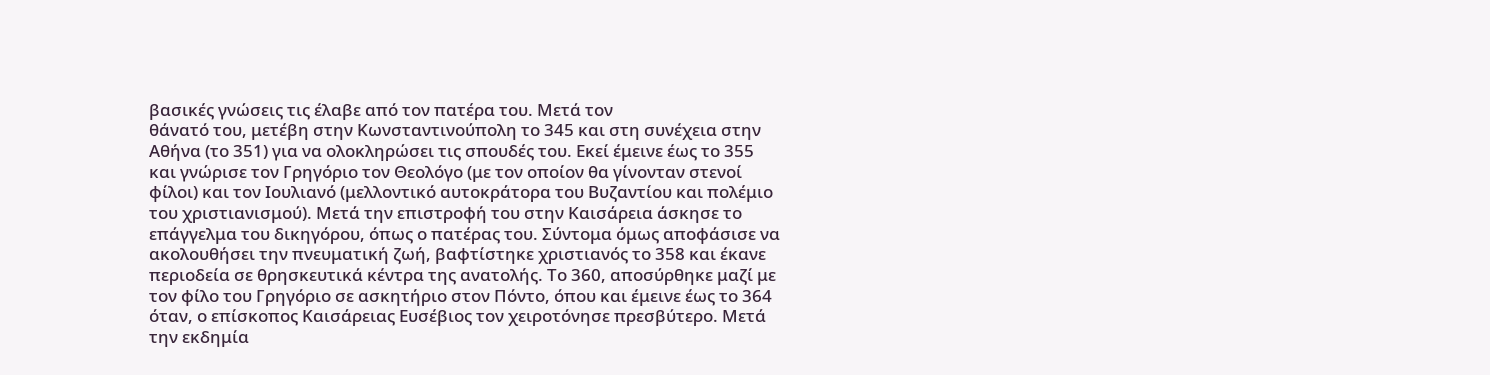βασικές γνώσεις τις έλαβε από τον πατέρα του. Μετά τον
θάνατό του, μετέβη στην Κωνσταντινούπολη το 345 και στη συνέχεια στην
Αθήνα (το 351) για να ολοκληρώσει τις σπουδές του. Εκεί έμεινε έως το 355
και γνώρισε τον Γρηγόριο τον Θεολόγο (με τον οποίον θα γίνονταν στενοί
φίλοι) και τον Ιουλιανό (μελλοντικό αυτοκράτορα του Βυζαντίου και πολέμιο
του χριστιανισμού). Μετά την επιστροφή του στην Καισάρεια άσκησε το
επάγγελμα του δικηγόρου, όπως ο πατέρας του. Σύντομα όμως αποφάσισε να
ακολουθήσει την πνευματική ζωή, βαφτίστηκε χριστιανός το 358 και έκανε
περιοδεία σε θρησκευτικά κέντρα της ανατολής. Το 360, αποσύρθηκε μαζί με
τον φίλο του Γρηγόριο σε ασκητήριο στον Πόντο, όπου και έμεινε έως το 364
όταν, ο επίσκοπος Καισάρειας Ευσέβιος τον χειροτόνησε πρεσβύτερο. Μετά
την εκδημία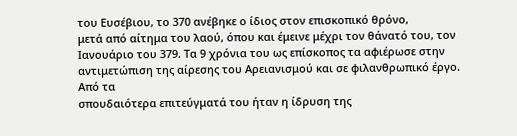του Ευσέβιου, το 370 ανέβηκε ο ίδιος στον επισκοπικό θρόνο,
μετά από αίτημα του λαού, όπου και έμεινε μέχρι τον θάνατό του, τον
Ιανουάριο του 379. Τα 9 χρόνια του ως επίσκοπος τα αφιέρωσε στην
αντιμετώπιση της αίρεσης του Αρειανισμού και σε φιλανθρωπικό έργο. Από τα
σπουδαιότερα επιτεύγματά του ήταν η ίδρυση της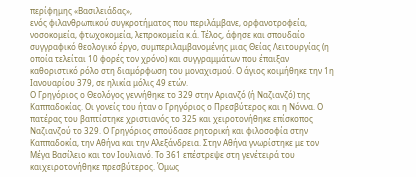περίφημης «Βασιλειάδας»,
ενός φιλανθρωπικού συγκροτήματος που περιλάμβανε, ορφανοτροφεία,
νοσοκομεία, φτωχοκομεία, λεπροκομεία κ.ά. Τέλος, άφησε και σπουδαίο
συγγραφικό θεολογικό έργο, συμπεριλαμβανομένης μιας Θείας Λειτουργίας (η
οποία τελείται 10 φορές τον χρόνο) και συγγραμμάτων που έπαιξαν
καθοριστικό ρόλο στη διαμόρφωση του μοναχισμού. Ο άγιος κοιμήθηκε την 1η
Ιανουαρίου 379, σε ηλικία μόλις 49 ετών.
Ο Γρηγόριος ο Θεολόγος γεννήθηκε το 329 στην Αριανζό (ή Ναζιανζό) της
Καππαδοκίας. Οι γονείς του ήταν ο Γρηγόριος ο Πρεσβύτερος και η Νόννα. Ο
πατέρας του βαπτίστηκε χριστιανός το 325 και χειροτονήθηκε επίσκοπος
Ναζιανζού το 329. Ο Γρηγόριος σπούδασε ρητορική και φιλοσοφία στην
Καππαδοκία, την Αθήνα και την Αλεξάνδρεια. Στην Αθήνα γνωρίστηκε με τον
Μέγα Βασίλειο και τον Ιουλιανό. Το 361 επέστρεψε στη γενέτειρά του
καιχειροτονήθηκε πρεσβύτερος. Όμως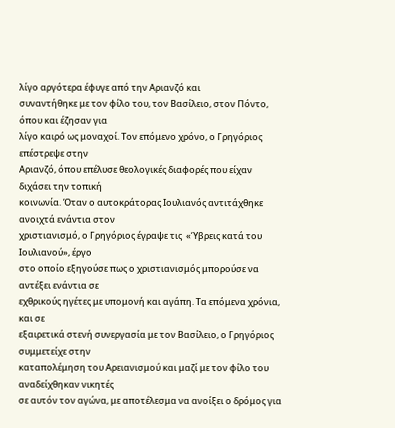λίγο αργότερα έφυγε από την Αριανζό και
συναντήθηκε με τον φίλο του, τον Βασίλειο, στον Πόντο, όπου και έζησαν για
λίγο καιρό ως μοναχοί. Τον επόμενο χρόνο, ο Γρηγόριος επέστρεψε στην
Αριανζό, όπου επέλυσε θεολογικές διαφορές που είχαν διχάσει την τοπική
κοινωνία. Όταν ο αυτοκράτορας Ιουλιανός αντιτάχθηκε ανοιχτά ενάντια στον
χριστιανισμό, ο Γρηγόριος έγραψε τις  «Ύβρεις κατά του Ιουλιανού», έργο
στο οποίο εξηγούσε πως ο χριστιανισμός μπορούσε να αντέξει ενάντια σε
εχθρικούς ηγέτες με υπομονή και αγάπη. Τα επόμενα χρόνια, και σε
εξαιρετικά στενή συνεργασία με τον Βασίλειο, ο Γρηγόριος συμμετείχε στην
καταπολέμηση του Αρειανισμού και μαζί με τον φίλο του αναδείχθηκαν νικητές
σε αυτόν τον αγώνα, με αποτέλεσμα να ανοίξει ο δρόμος για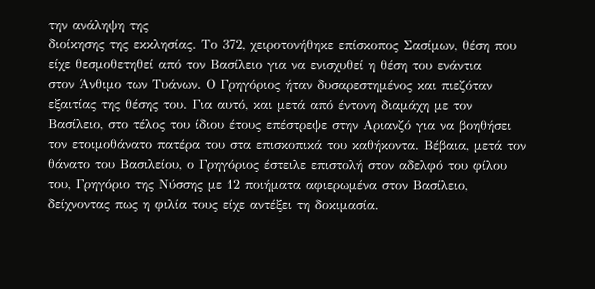την ανάληψη της
διοίκησης της εκκλησίας. Το 372, χειροτονήθηκε επίσκοπος Σασίμων, θέση που
είχε θεσμοθετηθεί από τον Βασίλειο για να ενισχυθεί η θέση του ενάντια
στον Άνθιμο των Τυάνων. Ο Γρηγόριος ήταν δυσαρεστημένος και πιεζόταν
εξαιτίας της θέσης του. Για αυτό, και μετά από έντονη διαμάχη με τον
Βασίλειο, στο τέλος του ίδιου έτους επέστρεψε στην Αριανζό για να βοηθήσει
τον ετοιμοθάνατο πατέρα του στα επισκοπικά του καθήκοντα. Βέβαια, μετά τον
θάνατο του Βασιλείου, ο Γρηγόριος έστειλε επιστολή στον αδελφό του φίλου
του, Γρηγόριο της Νύσσης με 12 ποιήματα αφιερωμένα στον Βασίλειο,
δείχνοντας πως η φιλία τους είχε αντέξει τη δοκιμασία.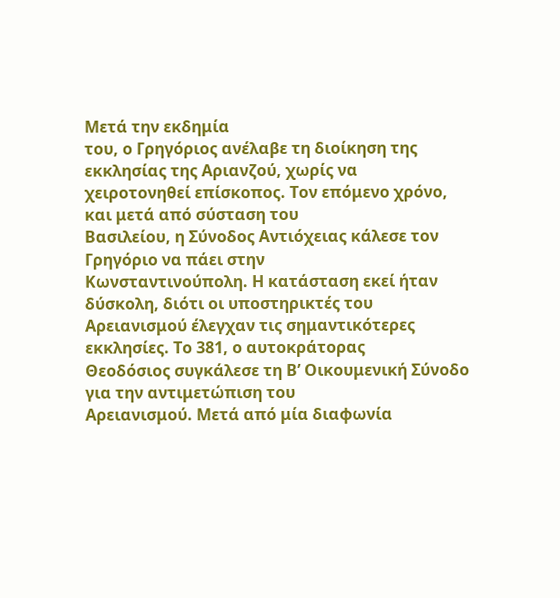Μετά την εκδημία
του, ο Γρηγόριος ανέλαβε τη διοίκηση της εκκλησίας της Αριανζού, χωρίς να
χειροτονηθεί επίσκοπος. Τον επόμενο χρόνο, και μετά από σύσταση του
Βασιλείου, η Σύνοδος Αντιόχειας κάλεσε τον Γρηγόριο να πάει στην
Κωνσταντινούπολη. Η κατάσταση εκεί ήταν δύσκολη, διότι οι υποστηρικτές του
Αρειανισμού έλεγχαν τις σημαντικότερες εκκλησίες. Το 381, ο αυτοκράτορας
Θεοδόσιος συγκάλεσε τη Β’ Οικουμενική Σύνοδο για την αντιμετώπιση του
Αρειανισμού. Μετά από μία διαφωνία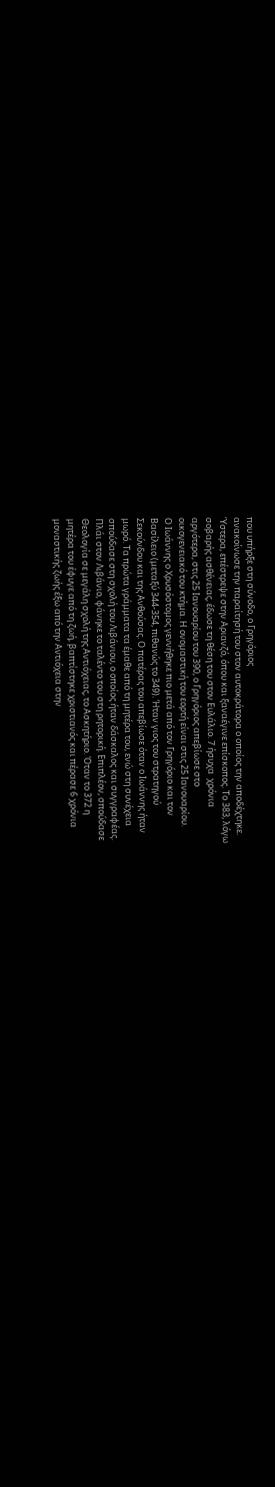που υπήρξε στη σύνοδο, ο Γρηγόριος
ανακοίνωσε την παραίτησή του στον αυτοκράτορα ο οποίος την αποδέχτηκε.
Ύστερα, επέστρεψε στην Αριανζό, όπου και ξαναέγινε επίσκοπος. Το 383, λόγω
σοβαρής ασθένειας, έδωσε τη θέση του στον Ευλάλιο. 7 ήσυχα  χρόνια
αργότερα, στις 25 Ιανουαρίου του 390, ο Γρηγόριος απεβίωσε στο
οικογενειακό του κτήμα. Η ονομαστική του εορτή είναι στις 25 Ιανουαρίου.
Ο Ιωάννης ο Χρυσόστομος γεννήθηκε πιο μετά από τον Γρηγόριο και τον
Βασίλειο (μεταξύ 344-354, πιθανώς το 349). Ήταν γιος του στρατηγού
Σεκούνδου και της Ανθούσας. Ο πατέρας του απεβίωσε όταν ο Ιωάννης ήταν
μωρό. Τα πρώτα γράμματα τα έμαθε από τη μητέρα του, ενώ στη συνέχεια
σπούδασε στη σχολή του Λιβάνιου, ο οποίος ήταν δάσκαλος και συγγραφέας.
Πλάι στον Λιβάνιο, φάνηκε το ταλέντο του στη ρητορική. Επιπλέον, σπούδασε
Θεολογία σε μεγάλη σχολή της Αντιόχειας, το Ασκητήριο. Όταν το 372 η
μητέρα του έφυγε από τη ζωή, βαπτίστηκε χριστιανός και πέρασε 6 χρόνια
μοναστικής ζωής έξω από την Αντιόχεια στην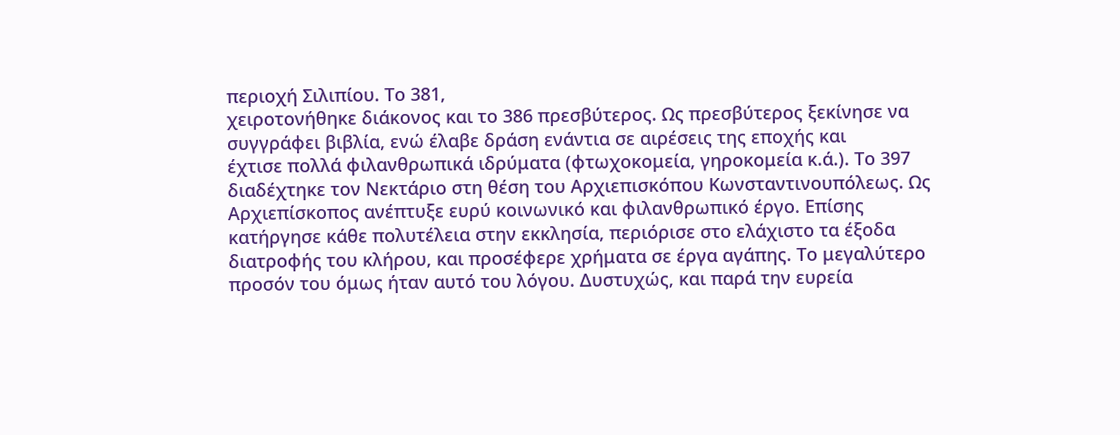περιοχή Σιλιπίου. Το 381,
χειροτονήθηκε διάκονος και το 386 πρεσβύτερος. Ως πρεσβύτερος ξεκίνησε να
συγγράφει βιβλία, ενώ έλαβε δράση ενάντια σε αιρέσεις της εποχής και
έχτισε πολλά φιλανθρωπικά ιδρύματα (φτωχοκομεία, γηροκομεία κ.ά.). Το 397
διαδέχτηκε τον Νεκτάριο στη θέση του Αρχιεπισκόπου Κωνσταντινουπόλεως. Ως
Αρχιεπίσκοπος ανέπτυξε ευρύ κοινωνικό και φιλανθρωπικό έργο. Επίσης
κατήργησε κάθε πολυτέλεια στην εκκλησία, περιόρισε στο ελάχιστο τα έξοδα
διατροφής του κλήρου, και προσέφερε χρήματα σε έργα αγάπης. Το μεγαλύτερο
προσόν του όμως ήταν αυτό του λόγου. Δυστυχώς, και παρά την ευρεία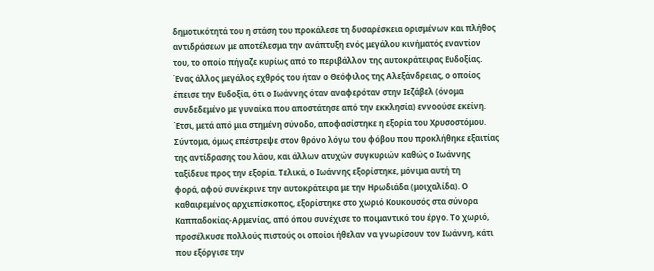δημοτικότητά του η στάση του προκάλεσε τη δυσαρέσκεια ορισμένων και πλήθος
αντιδράσεων με αποτέλεσμα την ανάπτυξη ενός μεγάλου κινήματός εναντίον
του, το οποίο πήγαζε κυρίως από το περιβάλλον της αυτοκράτειρας Ευδοξίας.
Ένας άλλος μεγάλος εχθρός του ήταν ο Θεόφιλος της Αλεξάνδρειας, ο οποίος
έπεισε την Ευδοξία, ότι ο Ιωάννης όταν αναφερόταν στην Ιεζάβελ (όνομα
συνδεδεμένο με γυναίκα που αποστάτησε από την εκκλησία) εννοούσε εκείνη.
Έτσι, μετά από μια στημένη σύνοδο, αποφασίστηκε η εξορία του Χρυσοστόμου.
Σύντομα, όμως επέστρεψε στον θρόνο λόγω του φόβου που προκλήθηκε εξαιτίας
της αντίδρασης του λάου, και άλλων ατυχών συγκυριών καθώς ο Ιωάννης
ταξίδευε προς την εξορία. Τελικά, ο Ιωάννης εξορίστηκε, μόνιμα αυτή τη
φορά, αφού συνέκρινε την αυτοκράτειρα με την Ηρωδιάδα (μοιχαλίδα). Ο
καθαιρεμένος αρχιεπίσκοπος, εξορίστηκε στο χωριό Κουκουσός στα σύνορα
Καππαδοκίας-Αρμενίας, από όπου συνέχισε το ποιμαντικό του έργο. Το χωριό,
προσέλκυσε πολλούς πιστούς οι οποίοι ήθελαν να γνωρίσουν τον Ιωάννη, κάτι
που εξόργισε την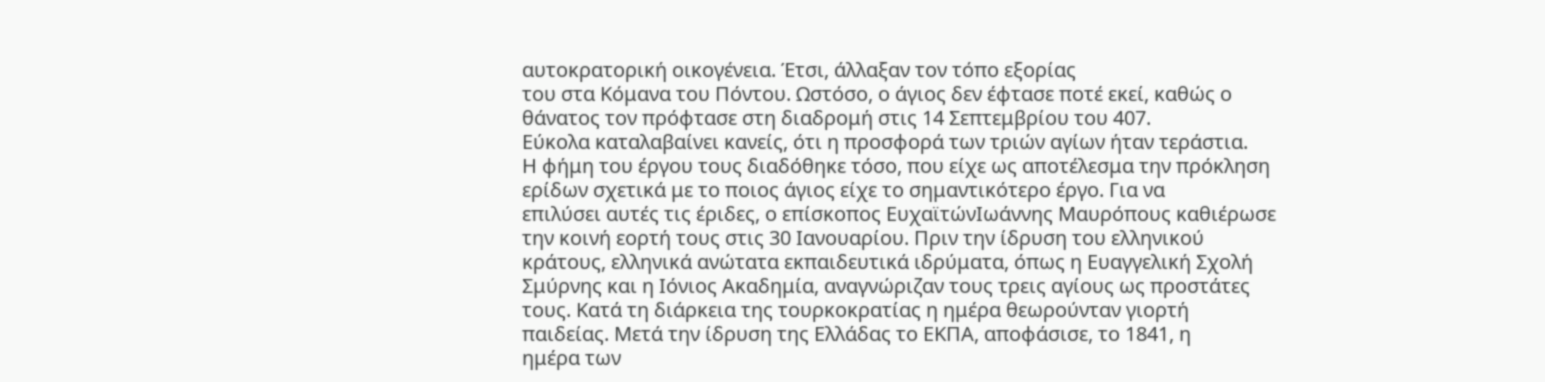αυτοκρατορική οικογένεια. Έτσι, άλλαξαν τον τόπο εξορίας
του στα Κόμανα του Πόντου. Ωστόσο, ο άγιος δεν έφτασε ποτέ εκεί, καθώς ο
θάνατος τον πρόφτασε στη διαδρομή στις 14 Σεπτεμβρίου του 407.
Εύκολα καταλαβαίνει κανείς, ότι η προσφορά των τριών αγίων ήταν τεράστια.
Η φήμη του έργου τους διαδόθηκε τόσο, που είχε ως αποτέλεσμα την πρόκληση
ερίδων σχετικά με το ποιος άγιος είχε το σημαντικότερο έργο. Για να
επιλύσει αυτές τις έριδες, ο επίσκοπος ΕυχαϊτώνΙωάννης Μαυρόπους καθιέρωσε
την κοινή εορτή τους στις 30 Ιανουαρίου. Πριν την ίδρυση του ελληνικού
κράτους, ελληνικά ανώτατα εκπαιδευτικά ιδρύματα, όπως η Ευαγγελική Σχολή
Σμύρνης και η Ιόνιος Ακαδημία, αναγνώριζαν τους τρεις αγίους ως προστάτες
τους. Κατά τη διάρκεια της τουρκοκρατίας η ημέρα θεωρούνταν γιορτή
παιδείας. Μετά την ίδρυση της Ελλάδας το ΕΚΠΑ, αποφάσισε, το 1841, η
ημέρα των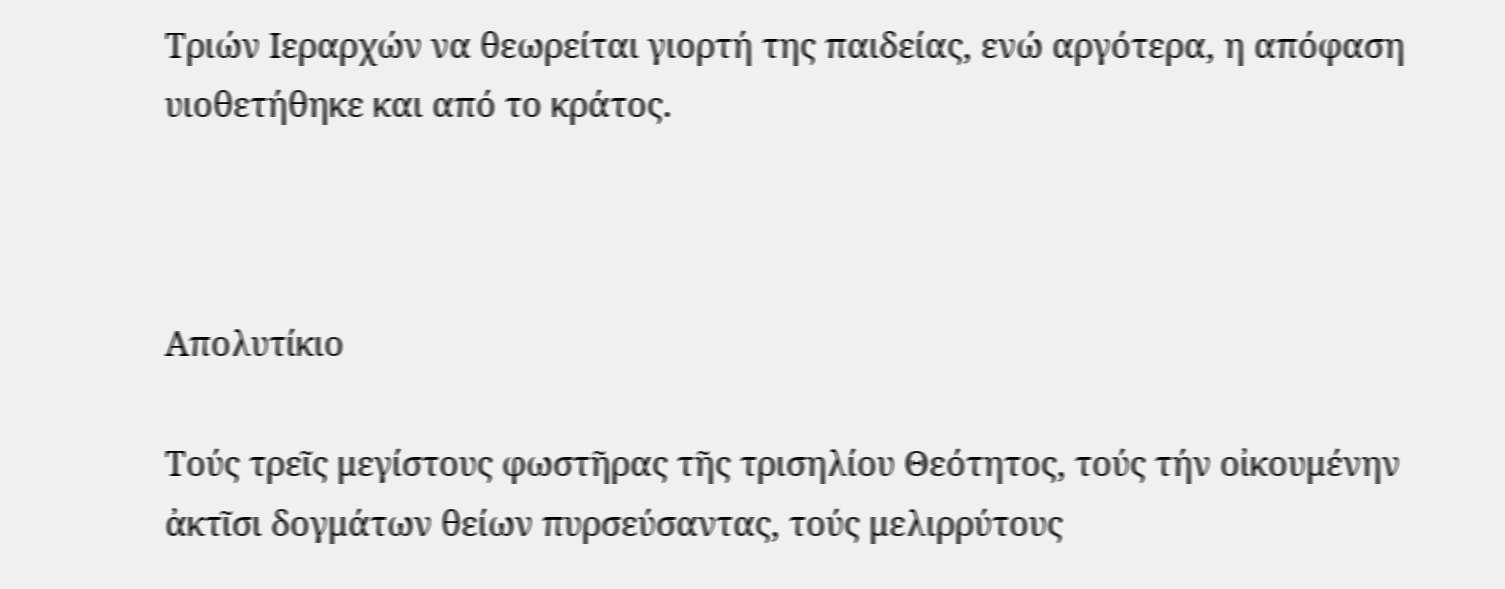Τριών Ιεραρχών να θεωρείται γιορτή της παιδείας, ενώ αργότερα, η απόφαση υιοθετήθηκε και από το κράτος.



Απολυτίκιο

Τούς τρεῖς μεγίστους φωστῆρας τῆς τρισηλίου Θεότητος, τούς τήν οἰκουμένην ἀκτῖσι δογμάτων θείων πυρσεύσαντας, τούς μελιρρύτους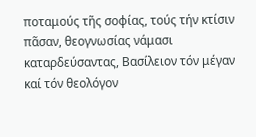ποταμούς τῆς σοφίας, τούς τήν κτίσιν πᾶσαν, θεογνωσίας νάμασι καταρδεύσαντας, Βασίλειον τόν μέγαν καί τόν θεολόγον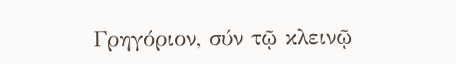Γρηγόριον, σύν τῷ κλεινῷ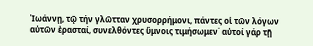Ἰωάννῃ, τῷ τήν γλῶτταν χρυσορρήμονι, πάντες οἱ τῶν λόγων αὐτῶν ἐρασταί, συνελθόντες ὕμνοις τιμήσωμεν˙ αὐτοί γάρ τῇ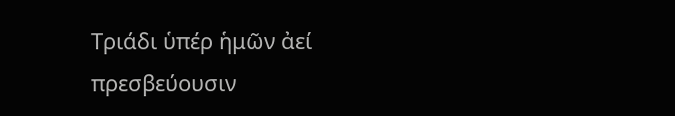Τριάδι ὑπέρ ἡμῶν ἀεί πρεσβεύουσιν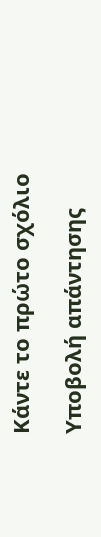Κάντε το πρώτο σχόλιο

Υποβολή απάντησης